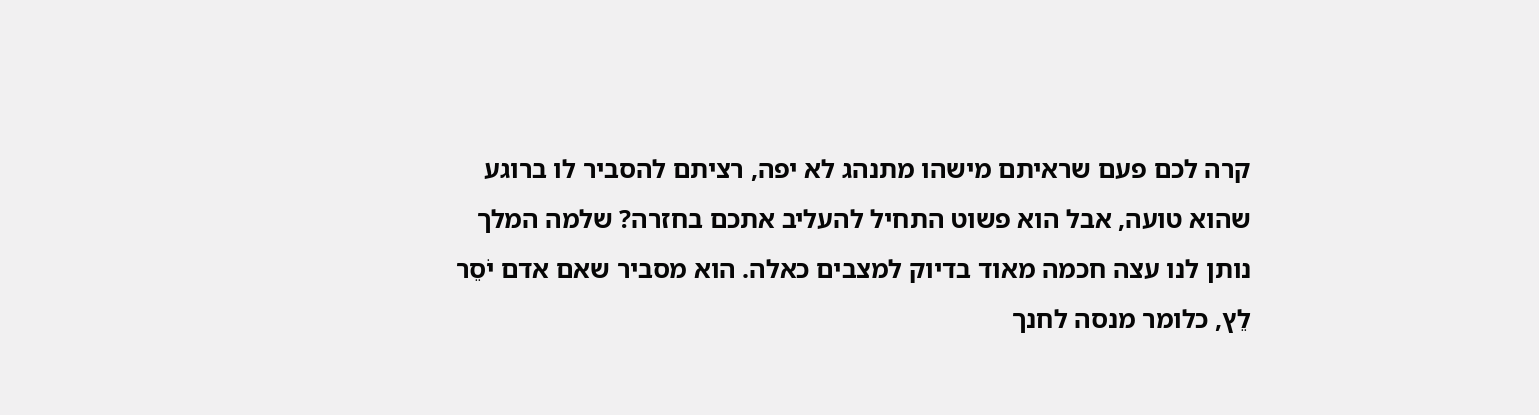קרה לכם פעם שראיתם מישהו מתנהג לא יפה, רציתם להסביר לו ברוגע שהוא טועה, אבל הוא פשוט התחיל להעליב אתכם בחזרה? שלמה המלך נותן לנו עצה חכמה מאוד בדיוק למצבים כאלה. הוא מסביר שאם אדם יֹסֵר לֵץ, כלומר מנסה לחנך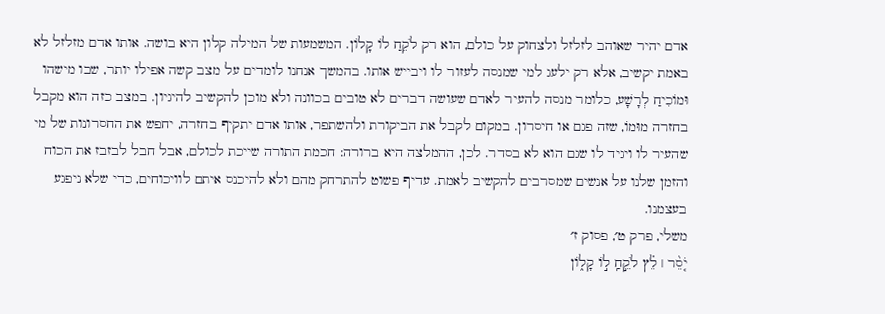אדם יהיר שאוהב לזלזל ולצחוק על כולם, הוא רק לֹקֵחַ לוֹ קָלוֹן. המשמעות של המילה קלון היא בושה. אותו אדם מזלזל לא באמת יקשיב, אלא רק ילעג למי שמנסה לעזור לו ויבייש אותו. בהמשך אנחנו לומדים על מצב קשה אפילו יותר, שבו מישהו וּמוֹכִיחַ לְרָשָׁע, כלומר מנסה להעיר לאדם שעושה דברים לא טובים בכוונה ולא מוכן להקשיב להיגיון. במצב כזה הוא מקבל בחזרה מוּמוֹ, שזה פגם או חיסרון. במקום לקבל את הביקורת ולהשתפר, אותו אדם יתקיף בחזרה, יחפש את החסרונות של מי שהעיר לו ויגיד לו שגם הוא לא בסדר. לכן, ההמלצה היא ברורה: חכמת התורה שייכת לכולם, אבל חבל לבזבז את הכוח והזמן שלנו על אנשים שמסרבים להקשיב לאמת. עדיף פשוט להתרחק מהם ולא להיכנס איתם לוויכוחים, כדי שלא ניפגע בעצמנו.
משלי, פרק ט׳, פסוק ז׳
יֹ֤סֵ֨ר ׀ לֵ֗ץ לֹקֵ֣חַֽ ל֣וֹ קָל֑וֹן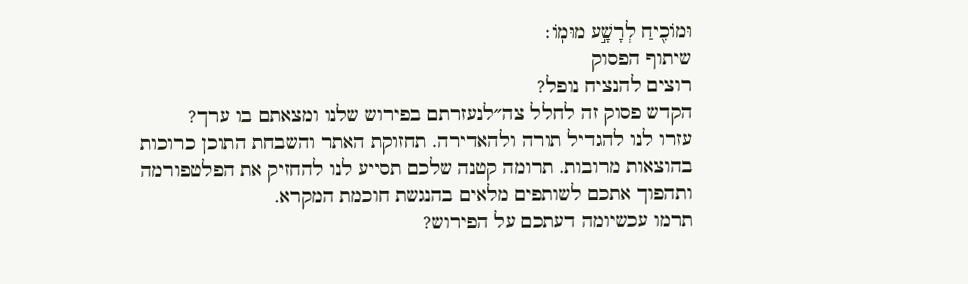וּמוֹכִ֖יחַ לְרָשָׁ֣ע מוּמֽוֹ׃
שיתוף הפסוק
רוצים להנציח נופל?
הקדש פסוק זה לחלל צה״לנעזרתם בפירוש שלנו ומצאתם בו ערך?
עזרו לנו להגדיל תורה ולהאדירה. תחזוקת האתר והשבחת התוכן כרוכות בהוצאות מרובות. תרומה קטנה שלכם תסייע לנו להחזיק את הפלטפורמה ותהפוך אתכם לשותפים מלאים בהנגשת חוכמת המקרא.
תרמו עכשיומה דעתכם על הפירוש?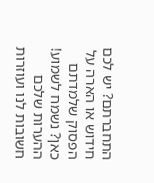התחברתם? יש לכם חידוש או הארה על הפסוק שלמדתם כאן? נשמח לשמוע!
ההערות שלכם חשובות לנו ועוזרות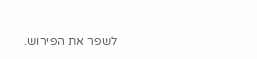לשפר את הפירוש.